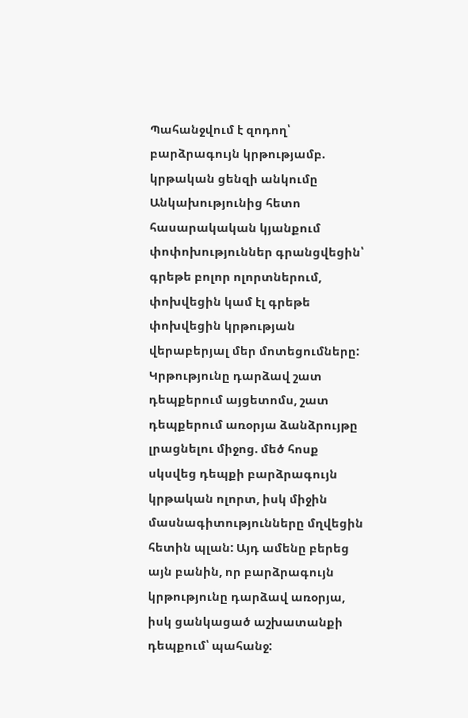Պահանջվում է զոդող՝ բարձրագույն կրթությամբ. կրթական ցենզի անկումը
Անկախությունից հետո հասարակական կյանքում փոփոխություններ գրանցվեցին՝ գրեթե բոլոր ոլորտներում, փոխվեցին կամ էլ գրեթե փոխվեցին կրթության վերաբերյալ մեր մոտեցումները:
Կրթությունը դարձավ շատ դեպքերում այցետոմս, շատ դեպքերում առօրյա ձանձրույթը լրացնելու միջոց. մեծ հոսք սկսվեց դեպքի բարձրագույն կրթական ոլորտ, իսկ միջին մասնագիտությունները մղվեցին հետին պլան: Այդ ամենը բերեց այն բանին, որ բարձրագույն կրթությունը դարձավ առօրյա, իսկ ցանկացած աշխատանքի դեպքում՝ պահանջ: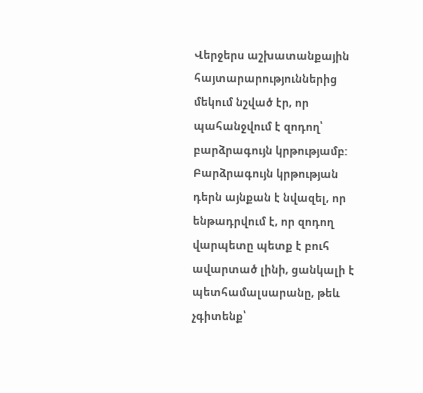Վերջերս աշխատանքային հայտարարություններից մեկում նշված էր, որ պահանջվում է զոդող՝ բարձրագույն կրթությամբ:
Բարձրագույն կրթության դերն այնքան է նվազել, որ ենթադրվում է, որ զոդող վարպետը պետք է բուհ ավարտած լինի, ցանկալի է պետհամալսարանը, թեև չգիտենք՝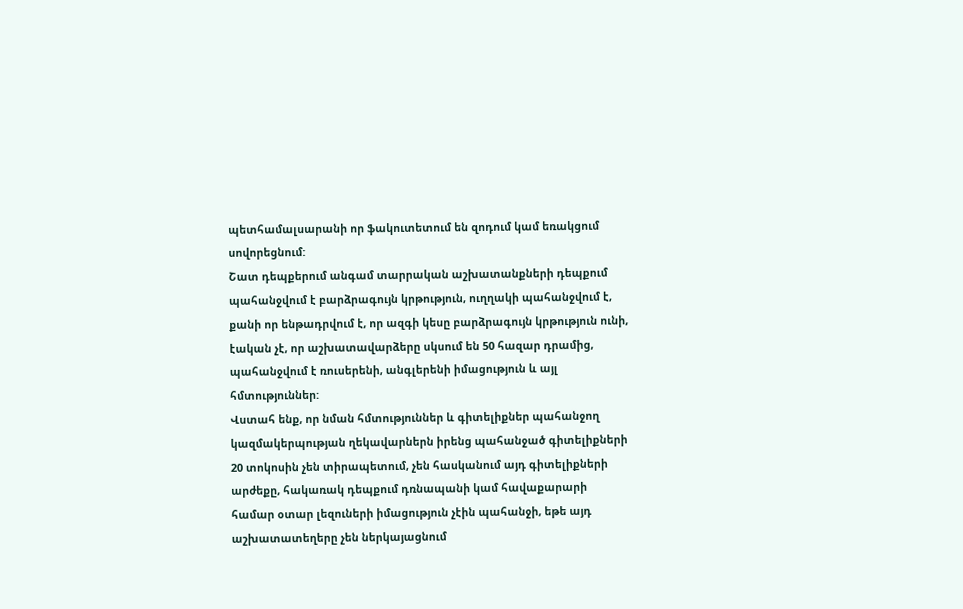պետհամալսարանի որ ֆակուտետում են զոդում կամ եռակցում սովորեցնում:
Շատ դեպքերում անգամ տարրական աշխատանքների դեպքում պահանջվում է բարձրագույն կրթություն, ուղղակի պահանջվում է, քանի որ ենթադրվում է, որ ազգի կեսը բարձրագույն կրթություն ունի, էական չէ, որ աշխատավարձերը սկսում են 50 հազար դրամից, պահանջվում է ռուսերենի, անգլերենի իմացություն և այլ հմտություններ:
Վստահ ենք, որ նման հմտություններ և գիտելիքներ պահանջող կազմակերպության ղեկավարներն իրենց պահանջած գիտելիքների 20 տոկոսին չեն տիրապետում, չեն հասկանում այդ գիտելիքների արժեքը, հակառակ դեպքում դռնապանի կամ հավաքարարի համար օտար լեզուների իմացություն չէին պահանջի, եթե այդ աշխատատեղերը չեն ներկայացնում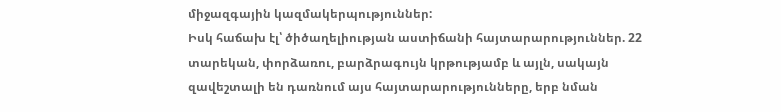միջազգային կազմակերպություններ:
Իսկ հաճախ էլ՝ ծիծաղելիության աստիճանի հայտարարություններ. 22 տարեկան, փորձառու, բարձրագույն կրթությամբ և այլն, սակայն զավեշտալի են դառնում այս հայտարարությունները, երբ նման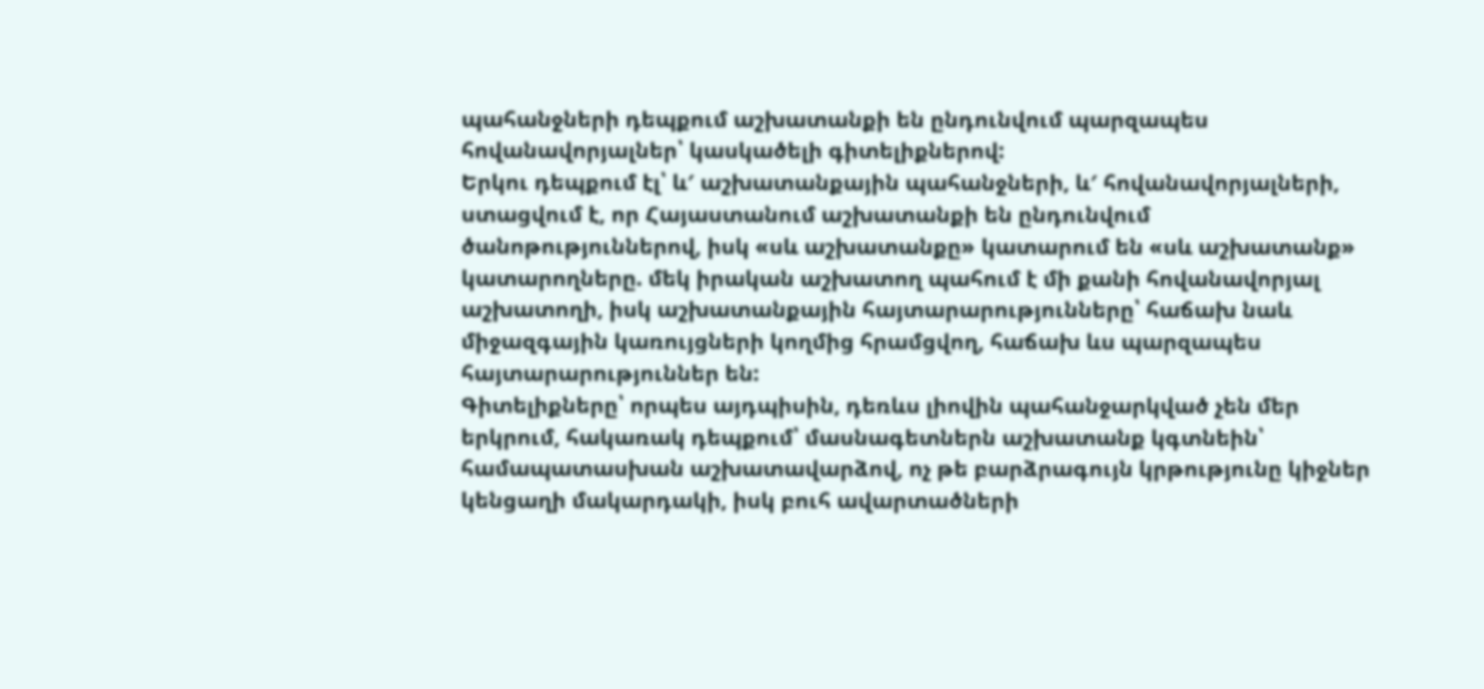պահանջների դեպքում աշխատանքի են ընդունվում պարզապես հովանավորյալներ՝ կասկածելի գիտելիքներով:
Երկու դեպքում էլ՝ և′ աշխատանքային պահանջների, և′ հովանավորյալների, ստացվում է, որ Հայաստանում աշխատանքի են ընդունվում ծանոթություններով, իսկ «սև աշխատանքը» կատարում են «սև աշխատանք» կատարողները. մեկ իրական աշխատող պահում է մի քանի հովանավորյալ աշխատողի, իսկ աշխատանքային հայտարարությունները՝ հաճախ նաև միջազգային կառույցների կողմից հրամցվող, հաճախ ևս պարզապես հայտարարություններ են:
Գիտելիքները՝ որպես այդպիսին, դեռևս լիովին պահանջարկված չեն մեր երկրում, հակառակ դեպքում՝ մասնագետներն աշխատանք կգտնեին՝ համապատասխան աշխատավարձով, ոչ թե բարձրագույն կրթությունը կիջներ կենցաղի մակարդակի, իսկ բուհ ավարտածների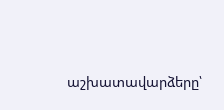աշխատավարձերը՝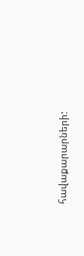հավաքարարների: